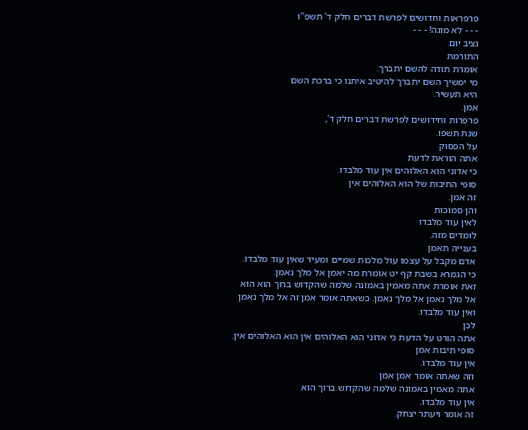פרפראות וחדושים לפרשת דברים חלק ד' תשפ''ו
- - - לא מוגה! - - -
נציב יום.
התורמת
אומרת תודה להשם יתברך.
מי ימשיך השם יתברך להיטיב איתנו כי ברכת השם
היא תעשיר.
אמן.
פרפרות וחידושים לפרשת דברים חלק ד',
שנת תשפו.
על הפסוק
אתה הוראת לדעת
כי אדוני הוא האלוהים אין עוד מלבדו.
סופי התיבות של הוא האלוהים אין
זה אמן.
והן סמוכות
לאין עוד מלבדו
לומדים מזה.
בענייה תאמן
אדם מקבל על עצמו עול מלכות שמיים ומעיד שאין עוד מלבדו.
כי הגמרא בשבת קף יט אומרת מה יאמן אל מלך נאמן.
זאת אומרת אתה מאמין באמונה שלמה שהקדוש ברוך הוא הוא
אל מלך נאמן אל מלך נאמן. כשאתה אומר אמן זה אל מלך נאמן
ואין עוד מלבדו.
לכן
אתה הורט על הדעת כי אדוני הוא האלוהים אין הוא האלוהים אין.
סופי תיבות אמן
אין עוד מלבדו.
וזה שאתה אומר אמן אמן
אתה מאמין באמונה שלמה שהקדוש ברוך הוא
אין עוד מלבדו.
זה אומר ויעתר יצחק.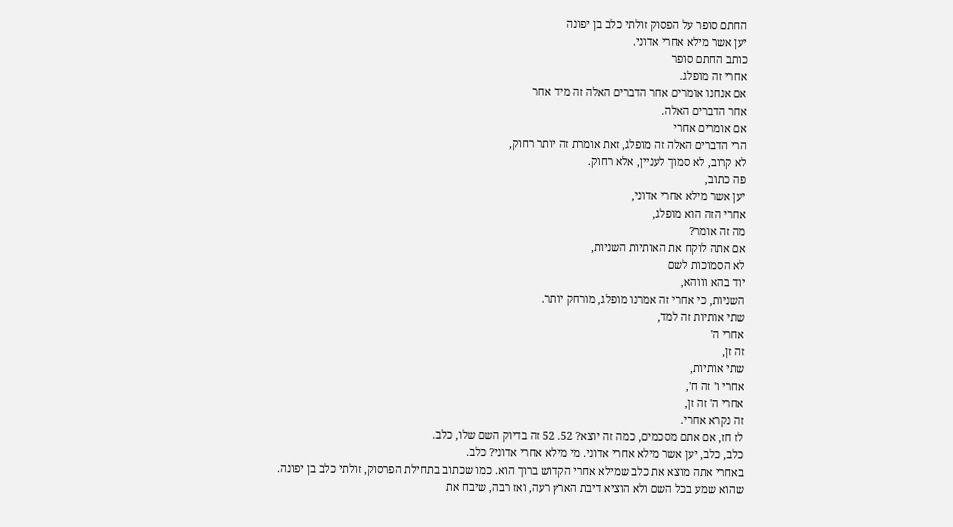החתם סופר על הפסוק זולתי כלב בן יפונה
יען אשר מילא אחרי אדוני.
כותב החתם סופר
אחרי זה מופלג.
אם אנחנו אומרים אחר הדברים האלה זה מיד אחר
אחר הדברים האלה.
אם אומרים אחרי
הרי הדברים האלה זה מופלג, זאת אומרת זה יותר רחוק,
לא קרוב, לא סמוך לעניין, אלא רחוק.
פה כתוב,
יען אשר מילא אחרי אדוני,
אחרי הזה הוא מופלג,
מה זה אומר?
אם אתה לוקח את האותיות השניות,
לא הסמוכות לשם
יוד בהא וווהא,
השניות, כי אחרי זה אמרנו מופלג, מורחק יותר.
שתי אותיות זה למד,
אחרי ה'
זה זן,
שתי אותיות,
אחרי ו' זה ח',
אחרי ה' זה זן,
זה נקרא אחרי.
לז חז, אם אתם מסכמים, כמה זה יוצא? 52. 52 זה בדיוק השם שלו, כלב.
כלב, כלב, יען אשר מילא אחרי אדוני. מי מילא אחרי אדוני? כלב.
באחרי אתה מוצא את כלב שמילא אחרי הקדוש ברוך הוא. כמו שכתוב בתחילת הפרסוק, זולתי כלב בן יפונה.
שהוא שמע בכל השם ולא הוציא דיבת הארץ רעה, ואז רבה, שיבח את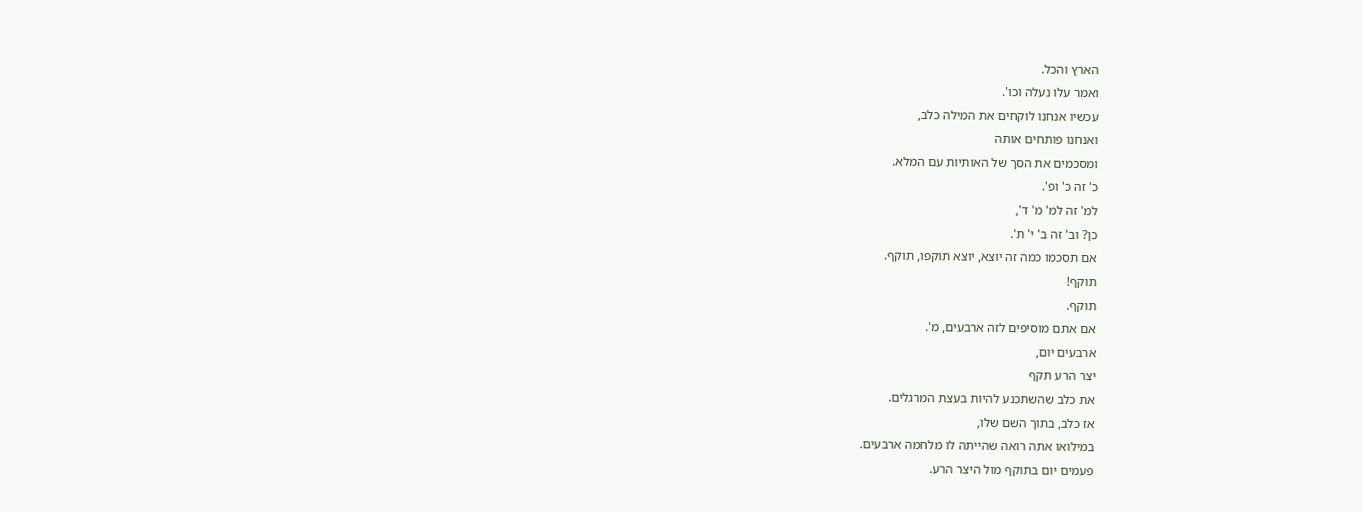הארץ והכל.
ואמר עלו נעלה וכו'.
עכשיו אנחנו לוקחים את המילה כלב,
ואנחנו פותחים אותה
ומסכמים את הסך של האותיות עם המלא.
כ' זה כ' ופ'.
למ' זה למ' מ' ד',
כן? וב' זה ב' י' ת'.
אם תסכמו כמה זה יוצא, יוצא תוקפו, תוקף.
תוקף!
תוקף.
אם אתם מוסיפים לזה ארבעים, מ'.
ארבעים יום,
יצר הרע תקף
את כלב שהשתכנע להיות בעצת המרגלים.
אז כלב, בתוך השם שלו,
במילואו אתה רואה שהייתה לו מלחמה ארבעים.
פעמים יום בתוקף מול היצר הרע.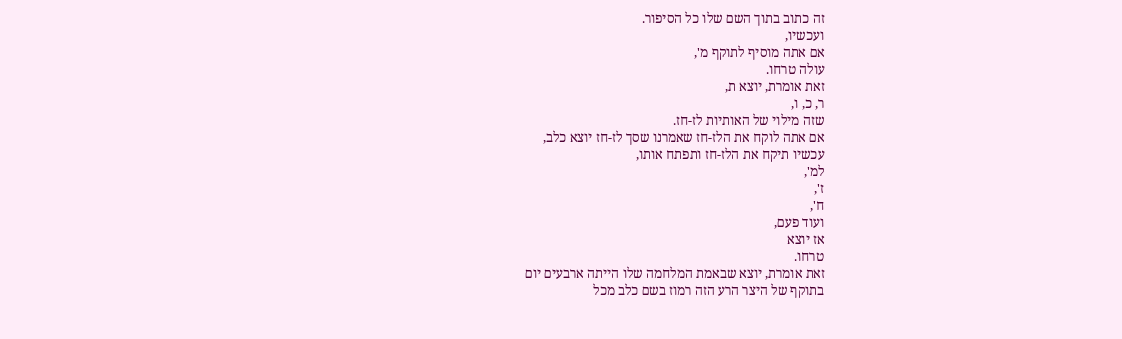זה כתוב בתוך השם שלו כל הסיפור.
ועכשיו,
אם אתה מוסיף לתוקף מ',
עולה טרחו.
זאת אומרת, יוצא ת,
ר, כ, ו,
שזה מילוי של האותיות לז-חז.
אם אתה לוקח את הלז-חז שאמרנו שסך לז-חז יוצא כלב,
עכשיו תיקח את הלז-חז ותפתח אותו,
למ',
ז',
ח',
ועוד פעם,
אז יוצא
טרחו.
זאת אומרת, יוצא שבאמת המלחמה שלו הייתה ארבעים יום
בתוקף של היצר הרע הזה רמוז בשם כלב מכל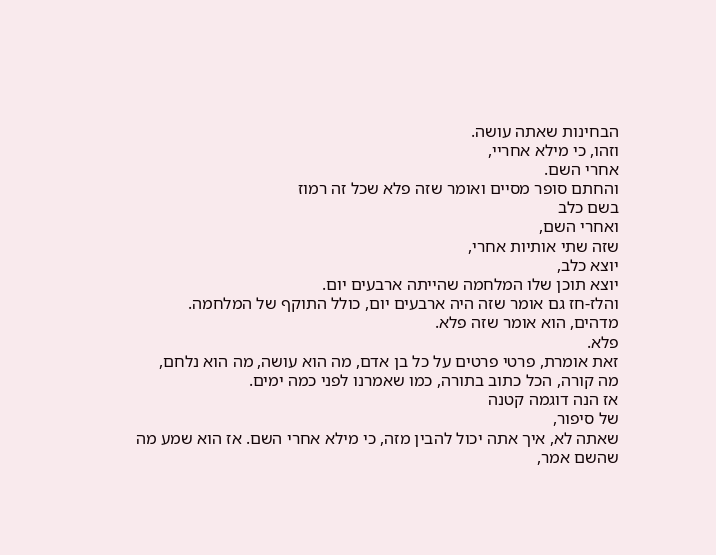הבחינות שאתה עושה.
וזהו, כי מילא אחריי,
אחרי השם.
והחתם סופר מסיים ואומר שזה פלא שכל זה רמוז
בשם כלב
ואחרי השם,
שזה שתי אותיות אחרי,
יוצא כלב,
יוצא תוכן שלו המלחמה שהייתה ארבעים יום.
והלז-חז גם אומר שזה היה ארבעים יום, כולל התוקף של המלחמה.
מדהים, הוא אומר שזה פלא.
פלא.
זאת אומרת, פרטי פרטים על כל בן אדם, מה הוא עושה, מה הוא נלחם,
מה קורה, הכל כתוב בתורה, כמו שאמרנו לפני כמה ימים.
אז הנה דוגמה קטנה
של סיפור,
שאתה לא, איך אתה יכול להבין מזה, כי מילא אחרי השם. אז הוא שמע מה שהשם אמר,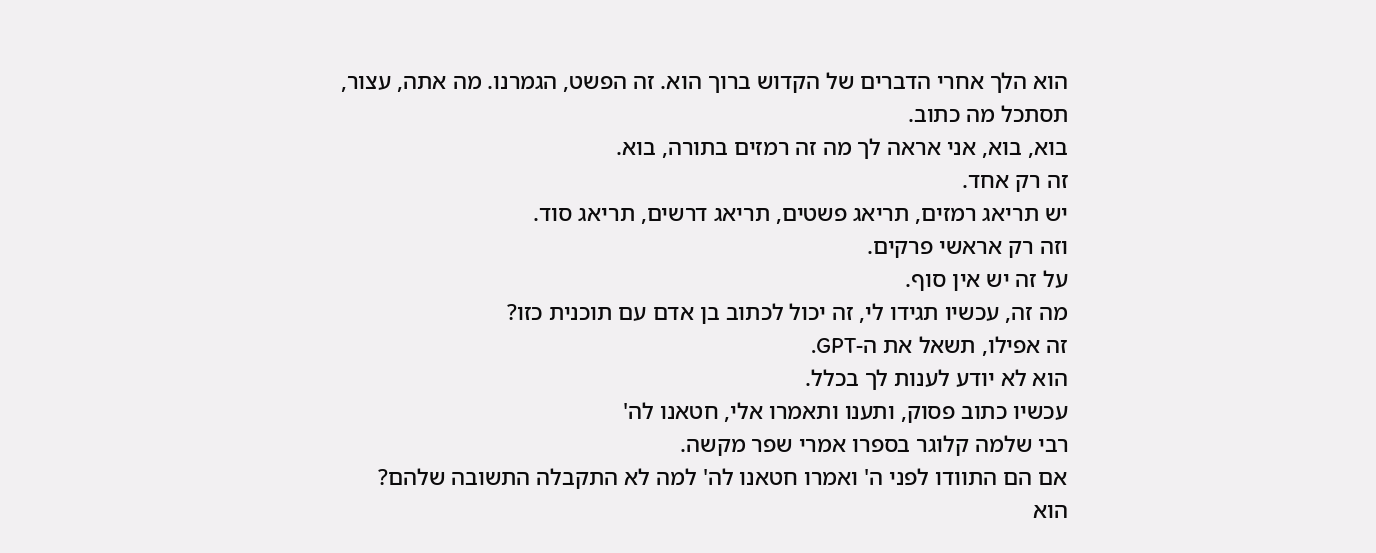הוא הלך אחרי הדברים של הקדוש ברוך הוא. זה הפשט, הגמרנו. מה אתה, עצור,
תסתכל מה כתוב.
בוא, בוא, אני אראה לך מה זה רמזים בתורה, בוא.
זה רק אחד.
יש תריאג רמזים, תריאג פשטים, תריאג דרשים, תריאג סוד.
וזה רק אראשי פרקים.
על זה יש אין סוף.
מה זה, עכשיו תגידו לי, זה יכול לכתוב בן אדם עם תוכנית כזו?
זה אפילו, תשאל את ה-GPT.
הוא לא יודע לענות לך בכלל.
עכשיו כתוב פסוק, ותענו ותאמרו אלי, חטאנו לה'
רבי שלמה קלוגר בספרו אמרי שפר מקשה.
אם הם התוודו לפני ה' ואמרו חטאנו לה' למה לא התקבלה התשובה שלהם?
הוא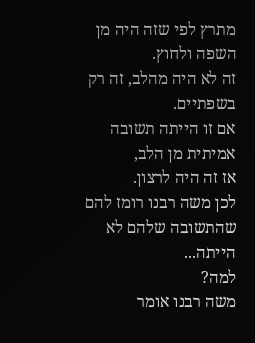מתרץ לפי שזה היה מן השפה ולחוץ.
זה לא היה מהלב, זה רק בשפתיים.
אם זו הייתה תשובה אמיתית מן הלב,
אז זה היה לרצון.
לכן משה רבנו רומז להם שהתשובה שלהם לא הייתה...
למה?
משה רבנו אומר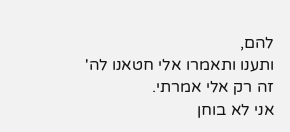להם,
ותענו ותאמרו אלי חטאנו לה'
זה רק אלי אמרתי.
אני לא בוחן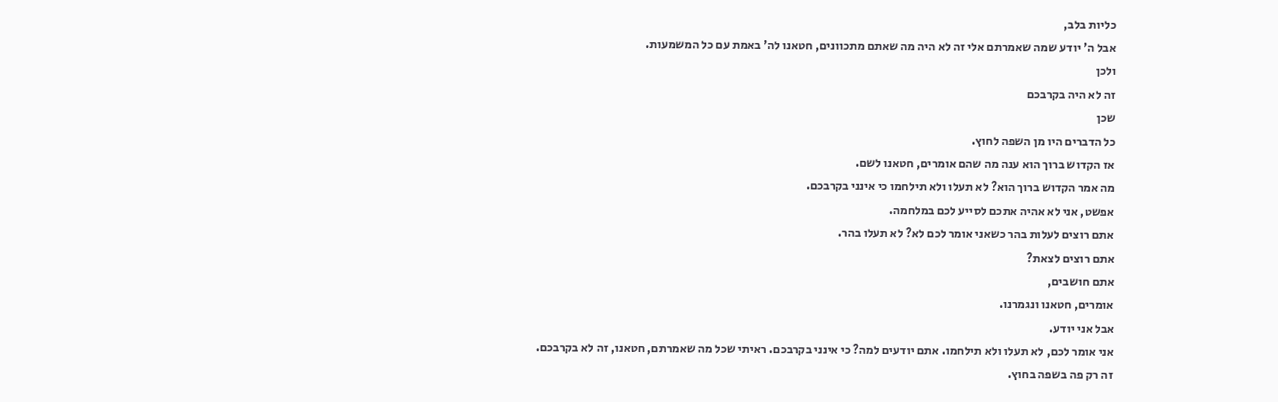כליות בלב,
אבל ה' יודע שמה שאמרתם אלי זה לא היה מה שאתם מתכוונים, חטאנו לה' באמת עם כל המשמעות.
ולכן
זה לא היה בקרבכם
שכן
כל הדברים היו מן השפה לחוץ.
אז הקדוש ברוך הוא ענה מה שהם אומרים, חטאנו לשם.
מה אמר הקדוש ברוך הוא? לא תעלו ולא תילחמו כי אינני בקרבכם.
אפשט, אני לא אהיה אתכם לסייע לכם במלחמה.
אתם רוצים לעלות בהר כשאני אומר לכם לא? לא תעלו בהר.
אתם רוצים לצאת?
אתם חושבים,
אומרים, חטאנו ונגמרנו.
אבל אני יודע.
אני אומר לכם, לא תעלו ולא תילחמו. אתם יודעים למה? כי אינני בקרבכם. ראיתי שכל מה שאמרתם, חטאנו, זה לא בקרבכם.
זה רק פה בשפה בחוץ.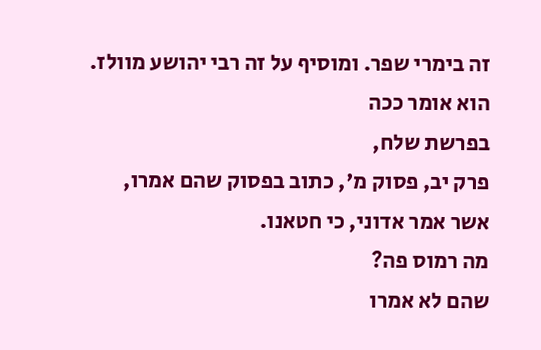זה בימרי שפר. ומוסיף על זה רבי יהושע מוולז.
הוא אומר ככה
בפרשת שלח,
פרק יב, פסוק מ', כתוב בפסוק שהם אמרו,
אשר אמר אדוני, כי חטאנו.
מה רמוס פה?
שהם לא אמרו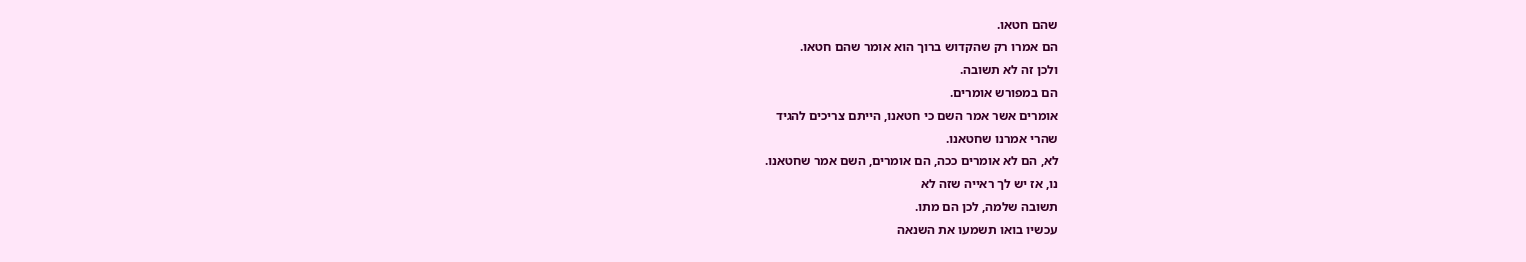שהם חטאו.
הם אמרו רק שהקדוש ברוך הוא אומר שהם חטאו.
ולכן זה לא תשובה.
הם במפורש אומרים.
אומרים אשר אמר השם כי חטאנו, הייתם צריכים להגיד
שהרי אמרנו שחטאנו.
לא, הם לא אומרים ככה, הם אומרים, השם אמר שחטאנו.
נו, אז יש לך ראייה שזה לא
תשובה שלמה, לכן הם מתו.
עכשיו בואו תשמעו את השנאה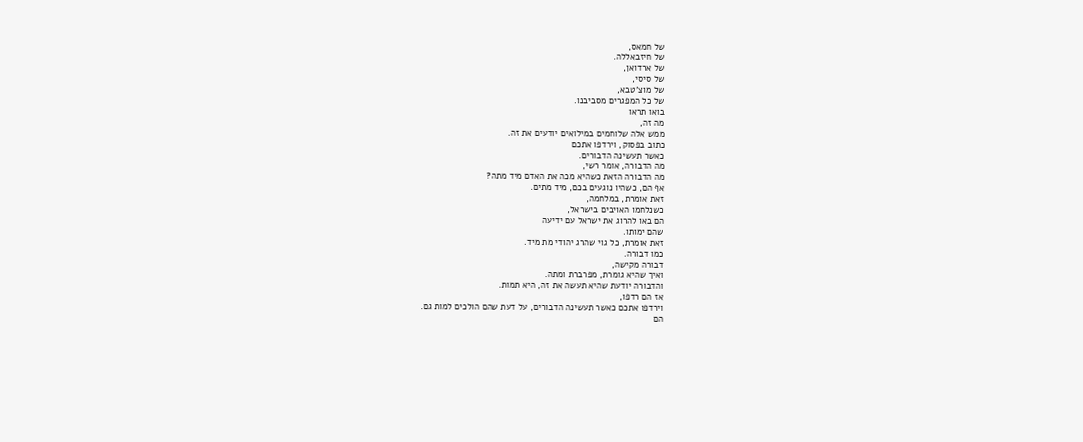של חמאס,
של חיזבאללה.
של ארדואן,
של סיסי,
של מוצ'טבא,
של כל המפגרים מסביבנו.
בואו תראו
מה זה,
ממש אלה שלוחמים במילואים יודעים את זה.
כתוב בפסוק, וירדפו אתכם
כאשר תעשינה הדבורים.
מה הדבורה, אומר רשי,
מה הדבורה הזאת כשהיא מכה את האדם מיד מתה?
אף הם, כשהיו נוגעים בכם, מיד מתים.
זאת אומרת, במלחמה,
כשנלחמו האויבים בישראל,
הם באו להרוג את ישראל עם ידיעה
שהם ימותו.
זאת אומרת, כל גוי שהרג יהודי מת מיד.
כמו דבורה.
דבורה מקישה,
ואיך שהיא גומרת, מפרברת ומתה.
והדבורה יודעת שהיא תעשה את זה, היא תמות.
אז הם רדפו,
וירדפו אתכם כאשר תעשינה הדבורים, על דעת שהם הולכים למות גם.
הם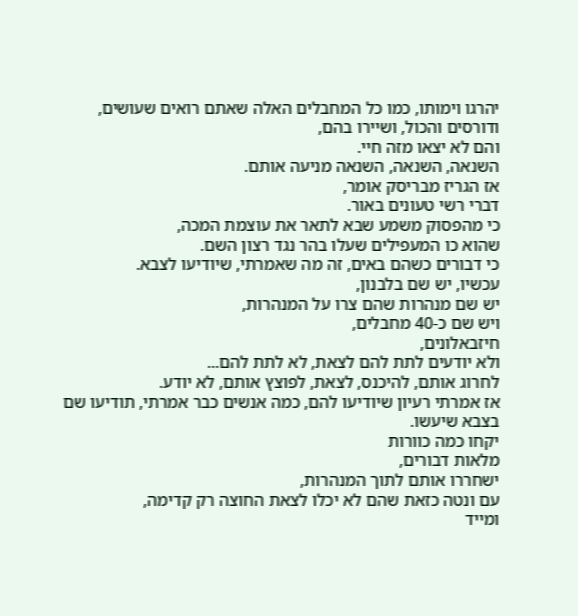יהרגו וימותו, כמו כל המחבלים האלה שאתם רואים שעושים,
ודורסים והכול, ושיירו בהם,
והם לא יצאו מזה חיי.
השנאה, השנאה, השנאה מניעה אותם.
אז הגריז מבריסק אומר,
דברי רשי טעונים באור.
כי מהפסוק משמע שבא לתאר את עוצמת המכה,
שהוא כו המעפילים שעלו בהר נגד רצון השם.
כי דבורים כשהם באים, זה מה שאמרתי, שיודיעו לצבא.
עכשיו, יש שם בלבנון,
יש שם מנהרות שהם צרו על המנהרות,
ויש שם כ-40 מחבלים,
חיזבאלונים,
ולא יודעים לתת להם לצאת, לא לתת להם...
לחרוג אותם, להיכנס, לצאת, לפוצץ אותם, לא יודע.
אז אמרתי רעיון שיודיעו להם, כמה אנשים כבר אמרתי, תודיעו שם בצבא שיעשו.
יקחו כמה כוורות
מלאות דבורים,
ישחררו אותם לתוך המנהרות,
עם ונטה כזאת שהם לא יכלו לצאת החוצה רק קדימה,
ומייד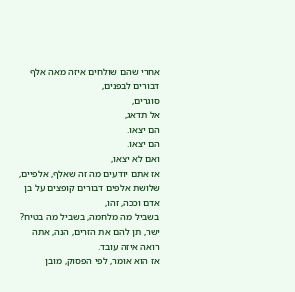אחרי שהם שולחים איזה מאה אלף דבורים לבפנים,
סוגרים,
אל תדאג,
הם יצאו.
הם יצאו.
ואם לא יצאו,
אז אתם יודעים מה זה שאלף, אלפיים, שלושת אלפים דבורים קופצים על בן אדם וככה, זהו,
בשביל מה מלחמה, בשביל מה בטיח?
ישר, תן להם את הזרים, הנה, אתה רואה איזה עובד.
אז הוא אומר, לפי הפסוק, מובן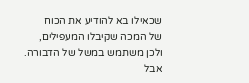שכאילו בא להודיע את הכוח
של המכה שקיבלו המעפילים,
ולכן משתמש במשל של הדבורה.
אבל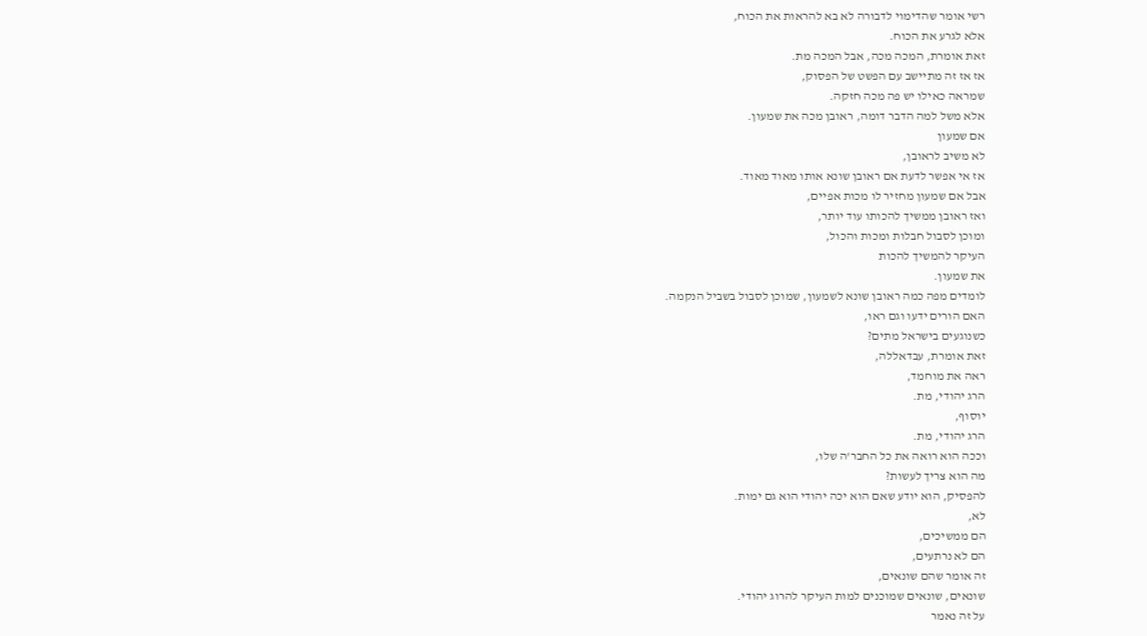רשי אומר שהדימוי לדבורה לא בא להראות את הכוח,
אלא לגרע את הכוח.
זאת אומרת, המכה מכה, אבל המכה מת.
אז אז זה מתיישב עם הפשט של הפסוק,
שמראה כאילו יש פה מכה חזקה.
אלא משל למה הדבר דומה, ראובן מכה את שמעון.
אם שמעון
לא משיב לראובן,
אז אי אפשר לדעת אם ראובן שונא אותו מאוד מאוד.
אבל אם שמעון מחזיר לו מכות אפיים,
ואז ראובן ממשיך להכותו עוד יותר,
ומוכן לסבול חבלות ומכות והכול,
העיקר להמשיך להכות
את שמעון.
לומדים מפה כמה ראובן שונא לשמעון, שמוכן לסבול בשביל הנקמה.
האם הורים ידעו וגם ראו,
כשנוגעים בישראל מתים?
זאת אומרת, עבדאללה,
ראה את מוחמד,
הרג יהודי, מת.
יוסוף,
הרג יהודי, מת.
וככה הוא רואה את כל החבר'ה שלו,
מה הוא צריך לעשות?
להפסיק, הוא יודע שאם הוא יכה יהודי הוא גם ימות.
לא,
הם ממשיכים,
הם לא נרתעים,
זה אומר שהם שונאים,
שונאים, שונאים שמוכנים למות העיקר להרוג יהודי.
על זה נאמר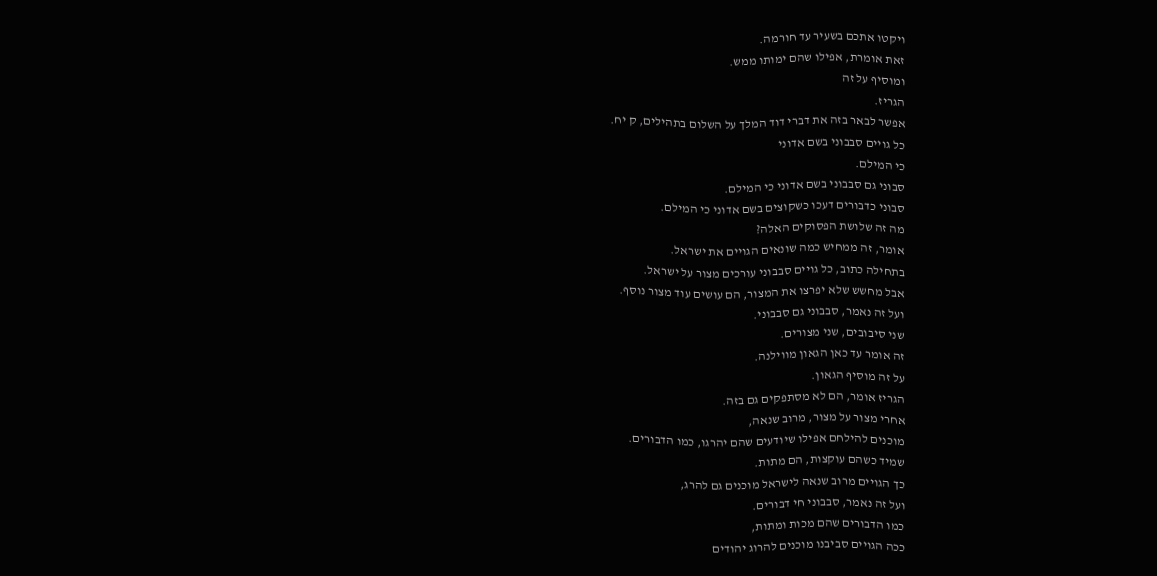ויקטו אתכם בשעיר עד חורמה.
זאת אומרת, אפילו שהם ימותו ממש.
ומוסיף על זה
הגריז.
אפשר לבאר בזה את דברי דוד המלך על השלום בתהילים, ק יח.
כל גויים סבבוני בשם אדוני
כי המילם.
סבוני גם סבבוני בשם אדוני כי המילם.
סבוני כדבורים דעכו כשקוצים בשם אדוני כי המילם.
מה זה שלושת הפסוקים האלה?
אומר, זה ממחיש כמה שונאים הגויים את ישראל.
בתחילה כתוב, כל גויים סבבוני עורכים מצור על ישראל.
אבל מחשש שלא יפרצו את המצור, הם עושים עוד מצור נוסף.
ועל זה נאמר, סבבוני גם סבבוני.
שני סיבובים, שני מצורים.
זה אומר עד כאן הגאון מווילנה.
על זה מוסיף הגאון.
הגריז אומר, הם לא מסתפקים גם בזה.
אחרי מצור על מצור, מרוב שנאה,
מוכנים להילחם אפילו שיודעים שהם יהרגו, כמו הדבורים.
שמיד כשהם עוקצות, הם מתות.
כך הגויים מרוב שנאה לישראל מוכנים גם להרג,
ועל זה נאמר, סבבוני חי דבורים.
כמו הדבורים שהם מכות ומתות,
ככה הגויים סביבנו מוכנים להרוג יהודים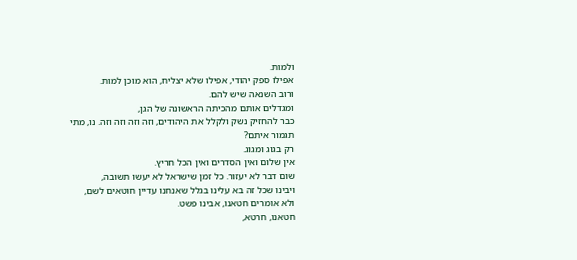ולמות.
אפילו ספק יהודי, אפילו שלא יצליח, הוא מוכן למות.
ורוב השנאה שיש להם.
ומגדלים אותם מהכיתה הראשונה של הגן,
כבר להחזיק נשק ולקלל את היהודים, וזה וזה וזה וזה. נו, מתי תגמור איתם?
רק בגוג ומגוג.
אין שלום ואין הסדרים ואין הכל חריץ.
שום דבר לא יעזור. כל זמן שישראל לא יעשו תשובה,
ויבינו שכל זה בא עלינו בגלל שאנחנו עדיין חוטאים לשם,
ולא אומרים חטאנו, אבינו פשט.
חטאנו, חרטא,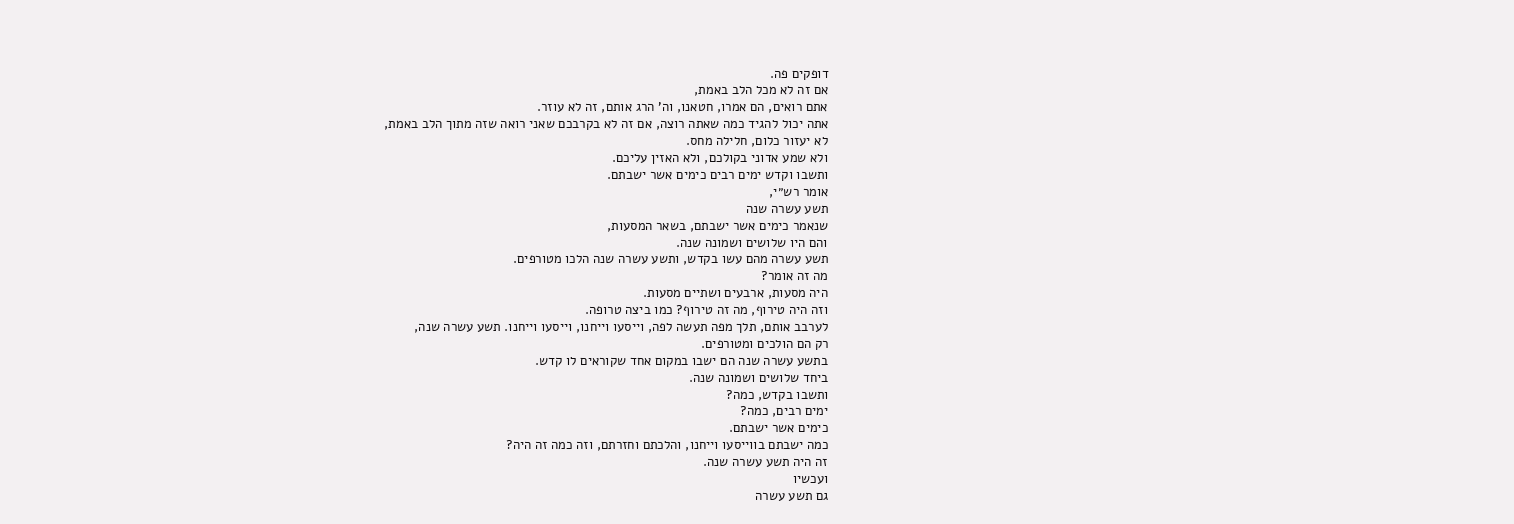דופקים פה.
אם זה לא מכל הלב באמת,
אתם רואים, הם אמרו, חטאנו, וה' הרג אותם, זה לא עוזר.
אתה יכול להגיד כמה שאתה רוצה, אם זה לא בקרבכם שאני רואה שזה מתוך הלב באמת,
לא יעזור כלום, חלילה מחס.
ולא שמע אדוני בקולכם, ולא האזין עליכם.
ותשבו וקדש ימים רבים כימים אשר ישבתם.
אומר רש״י,
תשע עשרה שנה
שנאמר כימים אשר ישבתם, בשאר המסעות,
והם היו שלושים ושמונה שנה.
תשע עשרה מהם עשו בקדש, ותשע עשרה שנה הלכו מטורפים.
מה זה אומר?
היה מסעות, ארבעים ושתיים מסעות.
וזה היה טירוף, מה זה טירוף? כמו ביצה טרופה.
לערבב אותם, תלך מפה תעשה לפה, וייסעו וייחנו, וייסעו וייחנו. תשע עשרה שנה,
רק הם הולכים ומטורפים.
בתשע עשרה שנה הם ישבו במקום אחד שקוראים לו קדש.
ביחד שלושים ושמונה שנה.
ותשבו בקדש, כמה?
ימים רבים, כמה?
כימים אשר ישבתם.
כמה ישבתם בווייסעו וייחנו, והלכתם וחזרתם, וזה כמה זה היה?
זה היה תשע עשרה שנה.
ועכשיו
גם תשע עשרה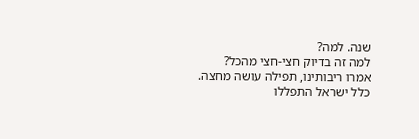שנה. למה?
למה זה בדיוק חצי-חצי מהכל?
אמרו ריבותינו, תפילה עושה מחצה.
כלל ישראל התפללו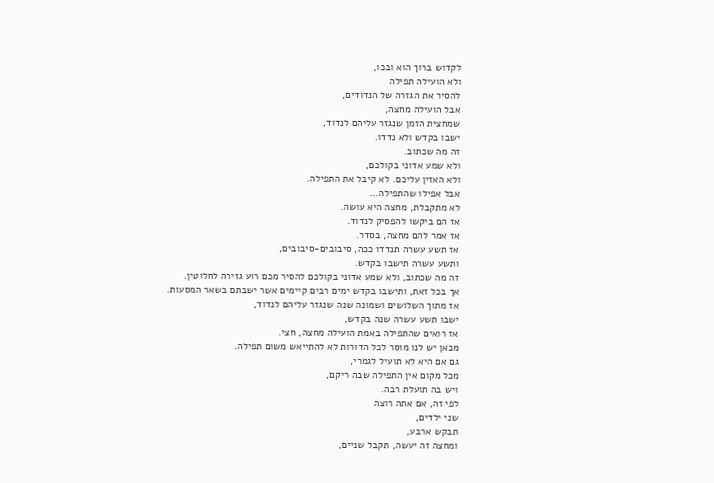לקדוש ברוך הוא ובכו,
ולא הועילה תפילה
להסיר את הגזרה של הנדודים,
אבל הועילה מחצה,
שמחצית הזמן שנגזר עליהם לנדוד,
ישבו בקדש ולא נדדו.
זה מה שכתוב.
ולא שמע אדוני בקולכם,
ולא האזין עליכם. לא קיבל את התפילה.
אבל אפילו שהתפילה...
לא מתקבלת, מחצה היא עושה.
אז הם ביקשו להפסיק לנדוד.
אז אמר להם מחצה, בסדר.
אז תשע עשרה תנדדו ככה, סיבובים-סיבובים,
ותשע עשרה תישבו בקדש.
זה מה שכתוב, ולא שמע אדוני בקולכם להסיר מכם רוע גזירה לחלוטין.
אך בכל זאת, ותישבו בקדש ימים רבים קיימים אשר ישבתם בשאר המסעות.
אז מתוך השלושים ושמונה שנה שנגזר עליהם לנדוד,
ישבו תשע עשרה שנה בקדש,
אז רואים שהתפילה באמת הועילה מחצה, חצי.
מכאן יש לנו מוסר לכל הדורות לא להתייאש משום תפילה.
גם אם היא לא תועיל לגמרי,
מכל מקום אין התפילה שבה ריקם,
ויש בה תועלת רבה.
לפי זה, אם אתה רוצה
שני ילדים,
תבקש ארבע,
ומחצה זה יעשה, תקבל שניים,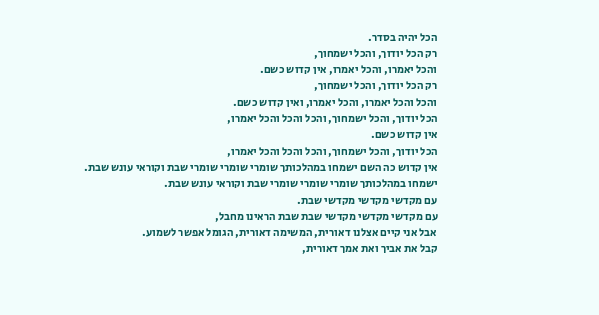הכל יהיה בסדר.
רק הכל יודוך, והכל ישמחוך,
והכל יאמרו, והכל יאמרו, אין קדוש כשם.
רק הכל יודוך, והכל ישמחוך,
והכל והכל יאמרו, והכל יאמרו, ואין קדוש כשם.
הכל יודוך, והכל ישמחוך, והכל והכל והכל יאמרו,
אין קדוש כשם.
הכל יודוך, והכל ישמחוך, והכל והכל והכל יאמרו,
אין קדוש כה השם ישמחו במהלכותך שומרי שומרי שומרי שבת וקוראי עונש שבת.
ישמחו במהלכותך שומרי שומרי שומרי שבת וקוראי עונש שבת.
עם מקדשי מקדשי מקדשי שבת.
עם מקדשי מקדשי מקדשי שבת שבת הראינו מחבל,
אבל אני קיים אצלנו דאורית, המשימה דאורית, הגומל אפשר לשמוע.
קבל את אביך ואת אמך דאורית,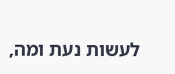לעשות נעת ומה,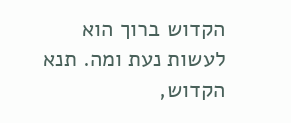הקדוש ברוך הוא לעשות נעת ומה. תנא הקדוש,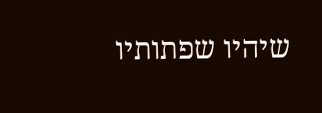שיהיו שפתותיו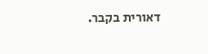דאורית בקבר.